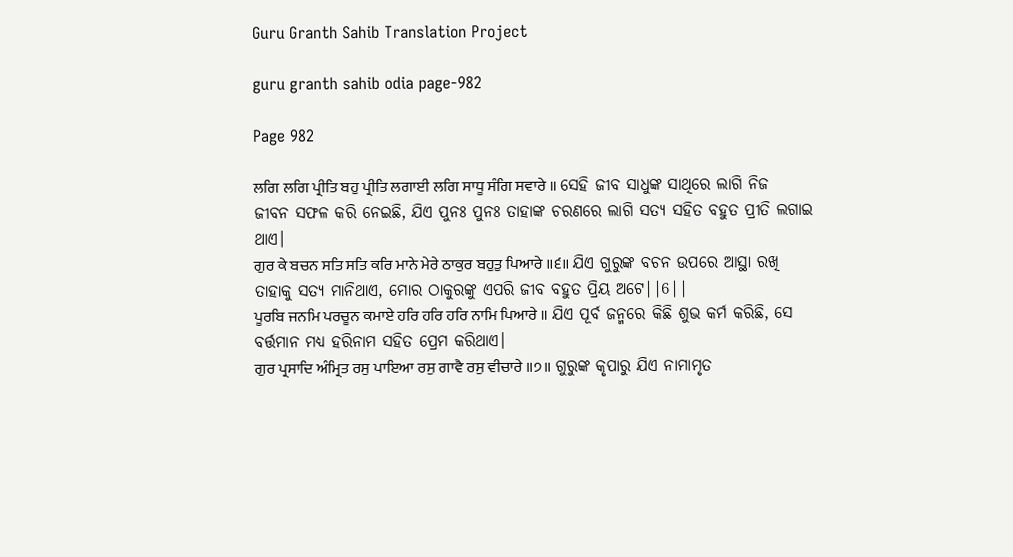Guru Granth Sahib Translation Project

guru granth sahib odia page-982

Page 982

ਲਗਿ ਲਗਿ ਪ੍ਰੀਤਿ ਬਹੁ ਪ੍ਰੀਤਿ ਲਗਾਈ ਲਗਿ ਸਾਧੂ ਸੰਗਿ ਸਵਾਰੇ ॥ ସେହି ଜୀବ ସାଧୁଙ୍କ ସାଥିରେ ଲାଗି ନିଜ ଜୀବନ ସଫଳ କରି ନେଇଛି, ଯିଏ ପୁନଃ ପୁନଃ ତାହାଙ୍କ ଚରଣରେ ଲାଗି ସତ୍ୟ ସହିତ ବହୁତ ପ୍ରୀତି ଲଗାଇ ଥାଏ।
ਗੁਰ ਕੇ ਬਚਨ ਸਤਿ ਸਤਿ ਕਰਿ ਮਾਨੇ ਮੇਰੇ ਠਾਕੁਰ ਬਹੁਤੁ ਪਿਆਰੇ ॥੬॥ ଯିଏ ଗୁରୁଙ୍କ ବଚନ ଉପରେ ଆସ୍ଥା ରଖି ତାହାକୁ ସତ୍ୟ ମାନିଥାଏ, ମୋର ଠାକୁରଙ୍କୁ ଏପରି ଜୀବ ବହୁତ ପ୍ରିୟ ଅଟେ||6||
ਪੂਰਬਿ ਜਨਮਿ ਪਰਚੂਨ ਕਮਾਏ ਹਰਿ ਹਰਿ ਹਰਿ ਨਾਮਿ ਪਿਆਰੇ ॥ ଯିଏ ପୂର୍ବ ଜନ୍ମରେ କିଛି ଶୁଭ କର୍ମ କରିଛି, ସେ ବର୍ତ୍ତମାନ ମଧ୍ୟ ହରିନାମ ସହିତ ପ୍ରେମ କରିଥାଏ।
ਗੁਰ ਪ੍ਰਸਾਦਿ ਅੰਮ੍ਰਿਤ ਰਸੁ ਪਾਇਆ ਰਸੁ ਗਾਵੈ ਰਸੁ ਵੀਚਾਰੇ ॥੭॥ ଗୁରୁଙ୍କ କୃପାରୁ ଯିଏ ନାମାମୃତ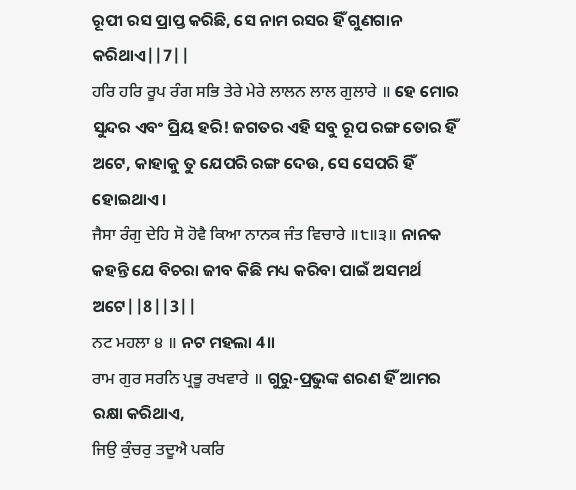ରୂପୀ ରସ ପ୍ରାପ୍ତ କରିଛି, ସେ ନାମ ରସର ହିଁ ଗୁଣଗାନ କରିଥାଏ||7||
ਹਰਿ ਹਰਿ ਰੂਪ ਰੰਗ ਸਭਿ ਤੇਰੇ ਮੇਰੇ ਲਾਲਨ ਲਾਲ ਗੁਲਾਰੇ ॥ ହେ ମୋର ସୁନ୍ଦର ଏବଂ ପ୍ରିୟ ହରି! ଜଗତର ଏହି ସବୁ ରୂପ ରଙ୍ଗ ତୋର ହିଁ ଅଟେ, କାହାକୁ ତୁ ଯେପରି ରଙ୍ଗ ଦେଉ, ସେ ସେପରି ହିଁ ହୋଇଥାଏ।
ਜੈਸਾ ਰੰਗੁ ਦੇਹਿ ਸੋ ਹੋਵੈ ਕਿਆ ਨਾਨਕ ਜੰਤ ਵਿਚਾਰੇ ॥੮॥੩॥ ନାନକ କହନ୍ତି ଯେ ବିଚରା ଜୀବ କିଛି ମଧ୍ୟ କରିବା ପାଇଁ ଅସମର୍ଥ ଅଟେ||8||3||
ਨਟ ਮਹਲਾ ੪ ॥ ନଟ ମହଲା 4॥
ਰਾਮ ਗੁਰ ਸਰਨਿ ਪ੍ਰਭੂ ਰਖਵਾਰੇ ॥ ଗୁରୁ-ପ୍ରଭୁଙ୍କ ଶରଣ ହିଁ ଆମର ରକ୍ଷା କରିଥାଏ,
ਜਿਉ ਕੁੰਚਰੁ ਤਦੂਐ ਪਕਰਿ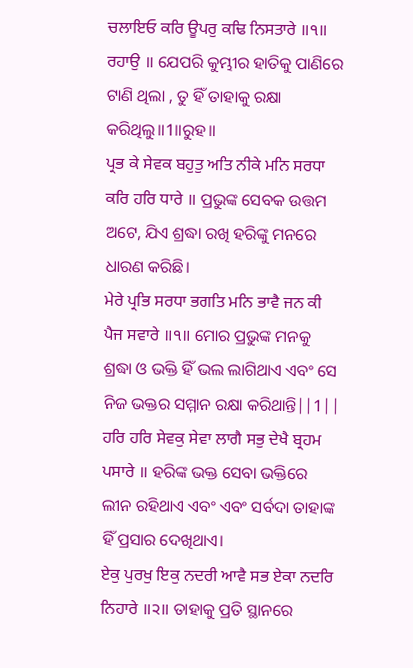ਚਲਾਇਓ ਕਰਿ ਊਪਰੁ ਕਢਿ ਨਿਸਤਾਰੇ ॥੧॥ ਰਹਾਉ ॥ ଯେପରି କୁମ୍ଭୀର ହାତିକୁ ପାଣିରେ ଟାଣି ଥିଲା , ତୁ ହିଁ ତାହାକୁ ରକ୍ଷା କରିଥିଲୁ॥1॥ରୁହ॥
ਪ੍ਰਭ ਕੇ ਸੇਵਕ ਬਹੁਤੁ ਅਤਿ ਨੀਕੇ ਮਨਿ ਸਰਧਾ ਕਰਿ ਹਰਿ ਧਾਰੇ ॥ ପ୍ରଭୁଙ୍କ ସେବକ ଉତ୍ତମ ଅଟେ, ଯିଏ ଶ୍ରଦ୍ଧା ରଖି ହରିଙ୍କୁ ମନରେ ଧାରଣ କରିଛି।
ਮੇਰੇ ਪ੍ਰਭਿ ਸਰਧਾ ਭਗਤਿ ਮਨਿ ਭਾਵੈ ਜਨ ਕੀ ਪੈਜ ਸਵਾਰੇ ॥੧॥ ମୋର ପ୍ରଭୁଙ୍କ ମନକୁ ଶ୍ରଦ୍ଧା ଓ ଭକ୍ତି ହିଁ ଭଲ ଲାଗିଥାଏ ଏବଂ ସେ ନିଜ ଭକ୍ତର ସମ୍ମାନ ରକ୍ଷା କରିଥାନ୍ତି||1||
ਹਰਿ ਹਰਿ ਸੇਵਕੁ ਸੇਵਾ ਲਾਗੈ ਸਭੁ ਦੇਖੈ ਬ੍ਰਹਮ ਪਸਾਰੇ ॥ ହରିଙ୍କ ଭକ୍ତ ସେବା ଭକ୍ତିରେ ଲୀନ ରହିଥାଏ ଏବଂ ଏବଂ ସର୍ବଦା ତାହାଙ୍କ ହିଁ ପ୍ରସାର ଦେଖିଥାଏ।
ਏਕੁ ਪੁਰਖੁ ਇਕੁ ਨਦਰੀ ਆਵੈ ਸਭ ਏਕਾ ਨਦਰਿ ਨਿਹਾਰੇ ॥੨॥ ତାହାକୁ ପ୍ରତି ସ୍ଥାନରେ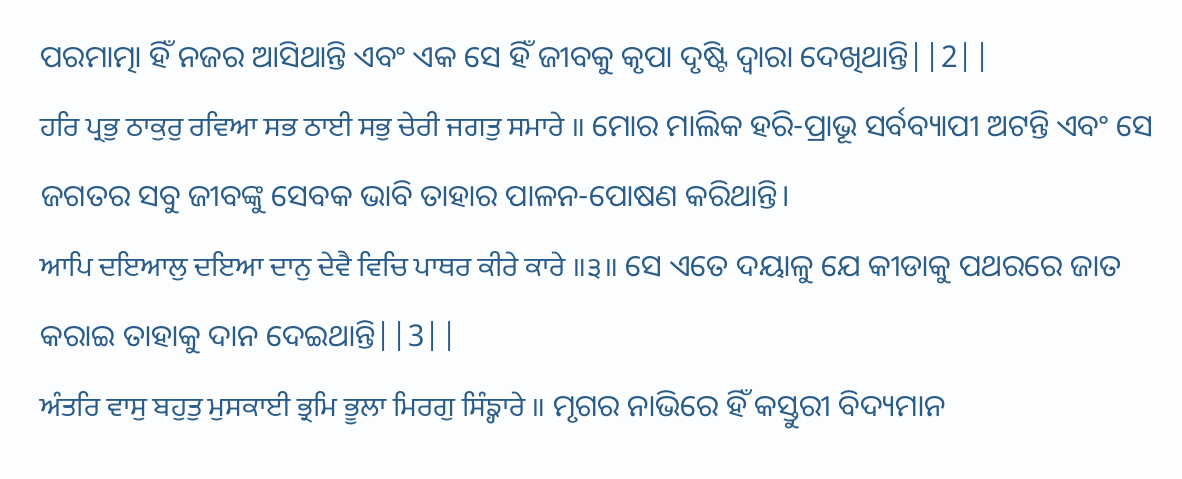ପରମାତ୍ମା ହିଁ ନଜର ଆସିଥାନ୍ତି ଏବଂ ଏକ ସେ ହିଁ ଜୀବକୁ କୃପା ଦୃଷ୍ଟି ଦ୍ଵାରା ଦେଖିଥାନ୍ତି||2||
ਹਰਿ ਪ੍ਰਭੁ ਠਾਕੁਰੁ ਰਵਿਆ ਸਭ ਠਾਈ ਸਭੁ ਚੇਰੀ ਜਗਤੁ ਸਮਾਰੇ ॥ ମୋର ମାଲିକ ହରି-ପ୍ରାଭୂ ସର୍ବବ୍ୟାପୀ ଅଟନ୍ତି ଏବଂ ସେ ଜଗତର ସବୁ ଜୀବଙ୍କୁ ସେବକ ଭାବି ତାହାର ପାଳନ-ପୋଷଣ କରିଥାନ୍ତି।
ਆਪਿ ਦਇਆਲੁ ਦਇਆ ਦਾਨੁ ਦੇਵੈ ਵਿਚਿ ਪਾਥਰ ਕੀਰੇ ਕਾਰੇ ॥੩॥ ସେ ଏତେ ଦୟାଳୁ ଯେ କୀଡାକୁ ପଥରରେ ଜାତ କରାଇ ତାହାକୁ ଦାନ ଦେଇଥାନ୍ତି||3||
ਅੰਤਰਿ ਵਾਸੁ ਬਹੁਤੁ ਮੁਸਕਾਈ ਭ੍ਰਮਿ ਭੂਲਾ ਮਿਰਗੁ ਸਿੰਙ੍ਹਾਰੇ ॥ ମୃଗର ନାଭିରେ ହିଁ କସ୍ତୁରୀ ବିଦ୍ୟମାନ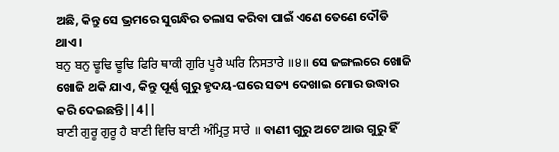ଅଛି, କିନ୍ତୁ ସେ ଭ୍ରମରେ ସୁଗନ୍ଧିର ତଲାସ କରିବା ପାଇଁ ଏଣେ ତେଣେ ଦୌଡି ଥାଏ।
ਬਨੁ ਬਨੁ ਢੂਢਿ ਢੂਢਿ ਫਿਰਿ ਥਾਕੀ ਗੁਰਿ ਪੂਰੈ ਘਰਿ ਨਿਸਤਾਰੇ ॥੪॥ ସେ ଜଙ୍ଗଲରେ ଖୋଜି ଖୋଜି ଥକି ଯାଏ, କିନ୍ତୁ ପୂର୍ଣ୍ଣ ଗୁରୁ ହୃଦୟ-ଘରେ ସତ୍ୟ ଦେଖାଇ ମୋର ଉଦ୍ଧାର କରି ଦେଇଛନ୍ତି||4||
ਬਾਣੀ ਗੁਰੂ ਗੁਰੂ ਹੈ ਬਾਣੀ ਵਿਚਿ ਬਾਣੀ ਅੰਮ੍ਰਿਤੁ ਸਾਰੇ ॥ ବାଣୀ ଗୁରୁ ଅଟେ ଆଉ ଗୁରୁ ହିଁ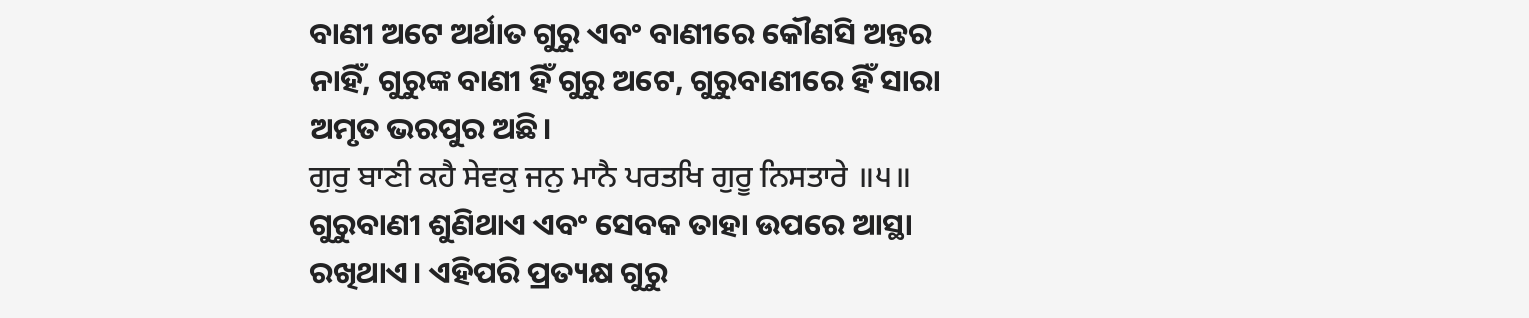ବାଣୀ ଅଟେ ଅର୍ଥାତ ଗୁରୁ ଏବଂ ବାଣୀରେ କୌଣସି ଅନ୍ତର ନାହିଁ, ଗୁରୁଙ୍କ ବାଣୀ ହିଁ ଗୁରୁ ଅଟେ, ଗୁରୁବାଣୀରେ ହିଁ ସାରା ଅମୃତ ଭରପୁର ଅଛି।
ਗੁਰੁ ਬਾਣੀ ਕਹੈ ਸੇਵਕੁ ਜਨੁ ਮਾਨੈ ਪਰਤਖਿ ਗੁਰੂ ਨਿਸਤਾਰੇ ॥੫॥ ଗୁରୁବାଣୀ ଶୁଣିଥାଏ ଏବଂ ସେବକ ତାହା ଉପରେ ଆସ୍ଥା ରଖିଥାଏ। ଏହିପରି ପ୍ରତ୍ୟକ୍ଷ ଗୁରୁ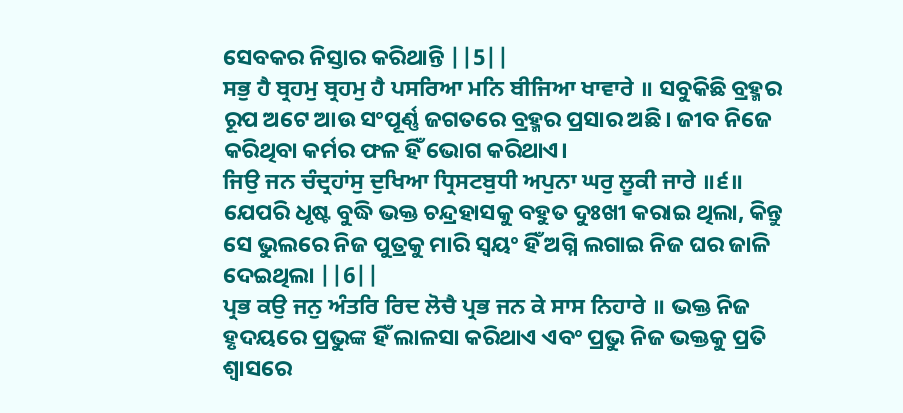ସେବକର ନିସ୍ତାର କରିଥାନ୍ତି ||5||
ਸਭੁ ਹੈ ਬ੍ਰਹਮੁ ਬ੍ਰਹਮੁ ਹੈ ਪਸਰਿਆ ਮਨਿ ਬੀਜਿਆ ਖਾਵਾਰੇ ॥ ସବୁକିଛି ବ୍ରହ୍ମର ରୂପ ଅଟେ ଆଉ ସଂପୂର୍ଣ୍ଣ ଜଗତରେ ବ୍ରହ୍ମର ପ୍ରସାର ଅଛି। ଜୀବ ନିଜେ କରିଥିବା କର୍ମର ଫଳ ହିଁ ଭୋଗ କରିଥାଏ।
ਜਿਉ ਜਨ ਚੰਦ੍ਰਹਾਂਸੁ ਦੁਖਿਆ ਧ੍ਰਿਸਟਬੁਧੀ ਅਪੁਨਾ ਘਰੁ ਲੂਕੀ ਜਾਰੇ ॥੬॥ ଯେପରି ଧୃଷ୍ଟ ବୁଦ୍ଧି ଭକ୍ତ ଚନ୍ଦ୍ରହାସକୁ ବହୁତ ଦୁଃଖୀ କରାଇ ଥିଲା, କିନ୍ତୁ ସେ ଭୁଲରେ ନିଜ ପୁତ୍ରକୁ ମାରି ସ୍ଵୟଂ ହିଁ ଅଗ୍ନି ଲଗାଇ ନିଜ ଘର ଜାଳି ଦେଇଥିଲା ||6||
ਪ੍ਰਭ ਕਉ ਜਨੁ ਅੰਤਰਿ ਰਿਦ ਲੋਚੈ ਪ੍ਰਭ ਜਨ ਕੇ ਸਾਸ ਨਿਹਾਰੇ ॥ ଭକ୍ତ ନିଜ ହୃଦୟରେ ପ୍ରଭୁଙ୍କ ହିଁ ଲାଳସା କରିଥାଏ ଏବଂ ପ୍ରଭୁ ନିଜ ଭକ୍ତକୁ ପ୍ରତି ଶ୍ଵାସରେ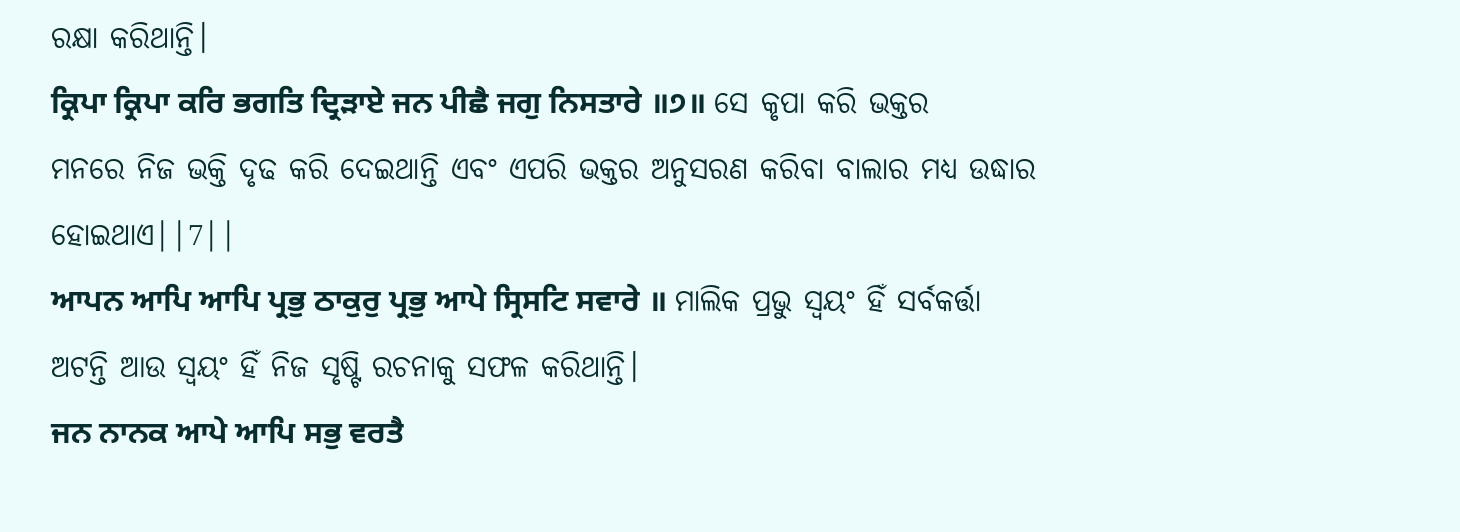ରକ୍ଷା କରିଥାନ୍ତି।
ਕ੍ਰਿਪਾ ਕ੍ਰਿਪਾ ਕਰਿ ਭਗਤਿ ਦ੍ਰਿੜਾਏ ਜਨ ਪੀਛੈ ਜਗੁ ਨਿਸਤਾਰੇ ॥੭॥ ସେ କୃପା କରି ଭକ୍ତର ମନରେ ନିଜ ଭକ୍ତି ଦୃଢ କରି ଦେଇଥାନ୍ତି ଏବଂ ଏପରି ଭକ୍ତର ଅନୁସରଣ କରିବା ବାଲାର ମଧ୍ୟ ଉଦ୍ଧାର ହୋଇଥାଏ||7||
ਆਪਨ ਆਪਿ ਆਪਿ ਪ੍ਰਭੁ ਠਾਕੁਰੁ ਪ੍ਰਭੁ ਆਪੇ ਸ੍ਰਿਸਟਿ ਸਵਾਰੇ ॥ ମାଲିକ ପ୍ରଭୁ ସ୍ଵୟଂ ହିଁ ସର୍ବକର୍ତ୍ତା ଅଟନ୍ତି ଆଉ ସ୍ଵୟଂ ହିଁ ନିଜ ସୃଷ୍ଟି ରଚନାକୁ ସଫଳ କରିଥାନ୍ତି।
ਜਨ ਨਾਨਕ ਆਪੇ ਆਪਿ ਸਭੁ ਵਰਤੈ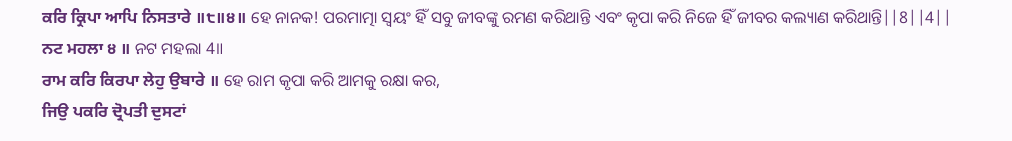ਕਰਿ ਕ੍ਰਿਪਾ ਆਪਿ ਨਿਸਤਾਰੇ ॥੮॥੪॥ ହେ ନାନକ! ପରମାତ୍ମା ସ୍ଵୟଂ ହିଁ ସବୁ ଜୀବଙ୍କୁ ରମଣ କରିଥାନ୍ତି ଏବଂ କୃପା କରି ନିଜେ ହିଁ ଜୀବର କଲ୍ୟାଣ କରିଥାନ୍ତି||8||4||
ਨਟ ਮਹਲਾ ੪ ॥ ନଟ ମହଲା 4॥
ਰਾਮ ਕਰਿ ਕਿਰਪਾ ਲੇਹੁ ਉਬਾਰੇ ॥ ହେ ରାମ କୃପା କରି ଆମକୁ ରକ୍ଷା କର,
ਜਿਉ ਪਕਰਿ ਦ੍ਰੋਪਤੀ ਦੁਸਟਾਂ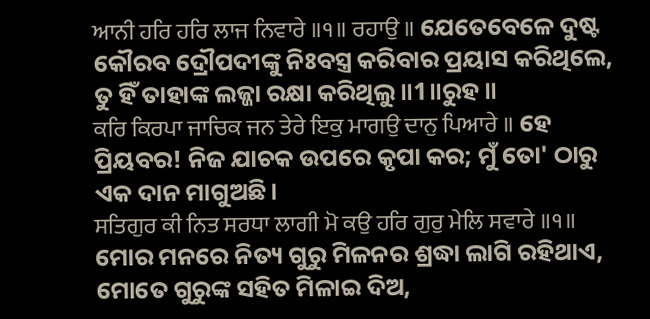ਆਨੀ ਹਰਿ ਹਰਿ ਲਾਜ ਨਿਵਾਰੇ ॥੧॥ ਰਹਾਉ ॥ ଯେତେବେଳେ ଦୁଷ୍ଟ କୌରବ ଦ୍ରୌପଦୀଙ୍କୁ ନିଃବସ୍ତ୍ର କରିବାର ପ୍ରୟାସ କରିଥିଲେ, ତୁ ହିଁ ତାହାଙ୍କ ଲଜ୍ଜା ରକ୍ଷା କରିଥିଲୁ॥1॥ରୁହ॥
ਕਰਿ ਕਿਰਪਾ ਜਾਚਿਕ ਜਨ ਤੇਰੇ ਇਕੁ ਮਾਗਉ ਦਾਨੁ ਪਿਆਰੇ ॥ ହେ ପ୍ରିୟବର! ନିଜ ଯାଚକ ଉପରେ କୃପା କର; ମୁଁ ତୋ' ଠାରୁ ଏକ ଦାନ ମାଗୁଅଛି।
ਸਤਿਗੁਰ ਕੀ ਨਿਤ ਸਰਧਾ ਲਾਗੀ ਮੋ ਕਉ ਹਰਿ ਗੁਰੁ ਮੇਲਿ ਸਵਾਰੇ ॥੧॥ ମୋର ମନରେ ନିତ୍ୟ ଗୁରୁ ମିଳନର ଶ୍ରଦ୍ଧା ଲାଗି ରହିଥାଏ, ମୋତେ ଗୁରୁଙ୍କ ସହିତ ମିଳାଇ ଦିଅ,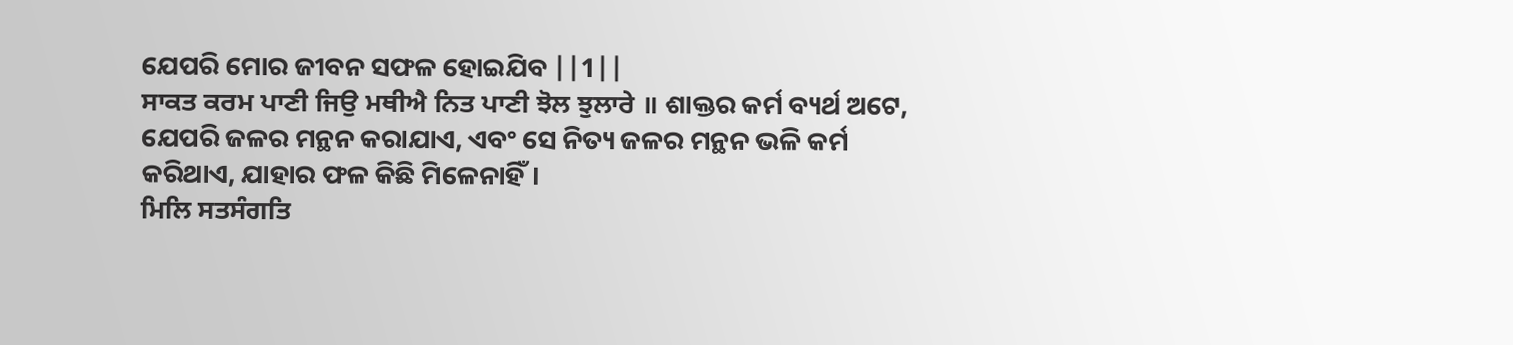ଯେପରି ମୋର ଜୀବନ ସଫଳ ହୋଇଯିବ ||1||
ਸਾਕਤ ਕਰਮ ਪਾਣੀ ਜਿਉ ਮਥੀਐ ਨਿਤ ਪਾਣੀ ਝੋਲ ਝੁਲਾਰੇ ॥ ଶାକ୍ତର କର୍ମ ବ୍ୟର୍ଥ ଅଟେ, ଯେପରି ଜଳର ମନ୍ଥନ କରାଯାଏ, ଏବଂ ସେ ନିତ୍ୟ ଜଳର ମନ୍ଥନ ଭଳି କର୍ମ କରିଥାଏ, ଯାହାର ଫଳ କିଛି ମିଳେନାହିଁ।
ਮਿਲਿ ਸਤਸੰਗਤਿ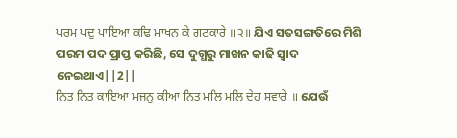ਪਰਮ ਪਦੁ ਪਾਇਆ ਕਢਿ ਮਾਖਨ ਕੇ ਗਟਕਾਰੇ ॥੨॥ ଯିଏ ସତସଙ୍ଗତିରେ ମିଶି ପରମ ପଦ ପ୍ରାପ୍ତ କରିଛି, ସେ ଦୁଗ୍ଧରୁ ମାଖନ କାଢି ସ୍ଵାଦ ନେଇଥାଏ||2||
ਨਿਤ ਨਿਤ ਕਾਇਆ ਮਜਨੁ ਕੀਆ ਨਿਤ ਮਲਿ ਮਲਿ ਦੇਹ ਸਵਾਰੇ ॥ ଯେଉଁ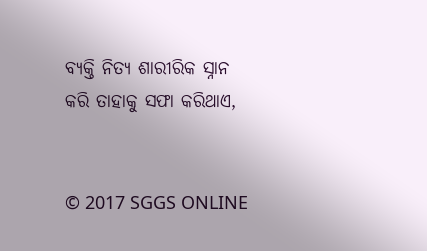ବ୍ୟକ୍ତି ନିତ୍ୟ ଶାରୀରିକ ସ୍ନାନ କରି ତାହାକୁ ସଫା କରିଥାଏ,


© 2017 SGGS ONLINE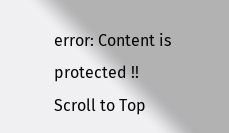error: Content is protected !!
Scroll to Top